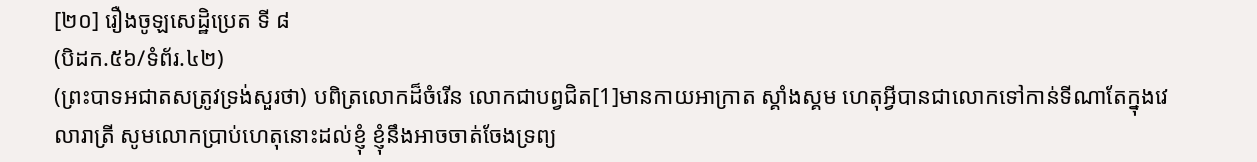[២០] រឿងចូឡសេដ្ឋិប្រេត ទី ៨
(បិដក.៥៦/ទំព័រ.៤២)
(ព្រះបាទអជាតសត្រូវទ្រង់សួរថា) បពិត្រលោកដ៏ចំរើន លោកជាបព្វជិត[1]មានកាយអាក្រាត ស្គាំងស្គម ហេតុអ្វីបានជាលោកទៅកាន់ទីណាតែក្នុងវេលារាត្រី សូមលោកប្រាប់ហេតុនោះដល់ខ្ញុំ ខ្ញុំនឹងអាចចាត់ចែងទ្រព្យ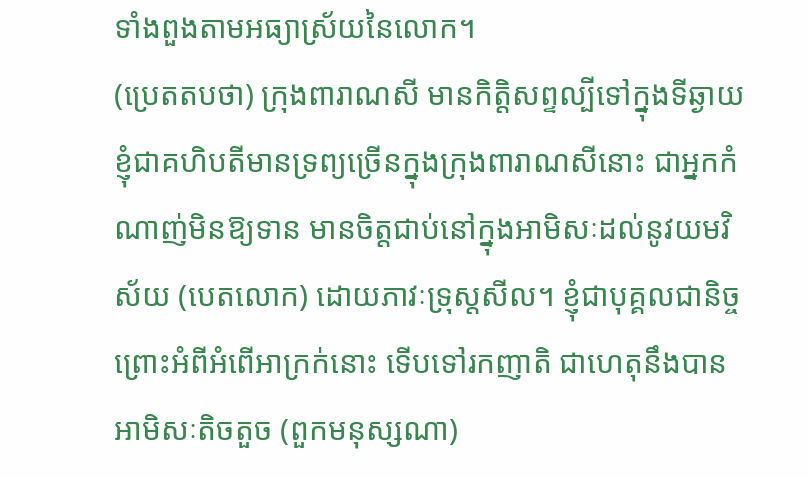ទាំងពួងតាមអធ្យាស្រ័យនៃលោក។
(ប្រេតតបថា) ក្រុងពារាណសី មានកិត្តិសព្ទល្បីទៅក្នុងទីឆ្ងាយ ខ្ញុំជាគហិបតីមានទ្រព្យច្រើនក្នុងក្រុងពារាណសីនោះ ជាអ្នកកំណាញ់មិនឱ្យទាន មានចិត្តជាប់នៅក្នុងអាមិសៈដល់នូវយមវិស័យ (បេតលោក) ដោយភាវៈទ្រុស្តសីល។ ខ្ញុំជាបុគ្គលជានិច្ច ព្រោះអំពីអំពើអាក្រក់នោះ ទើបទៅរកញាតិ ជាហេតុនឹងបានអាមិសៈតិចតួច (ពួកមនុស្សណា)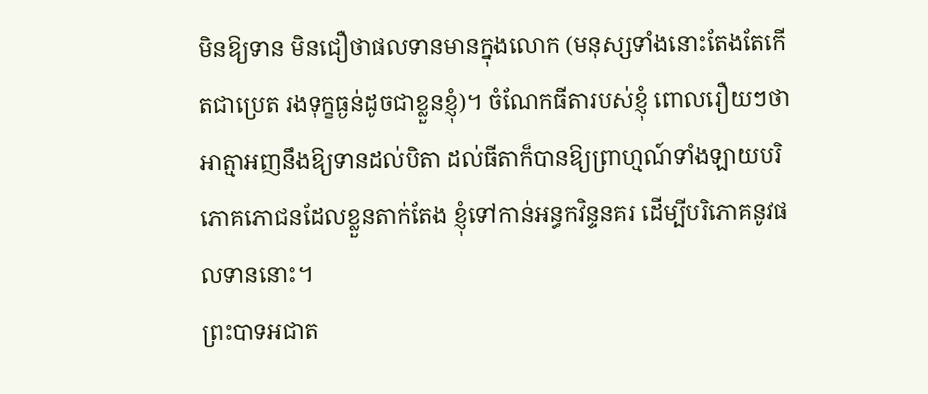មិនឱ្យទាន មិនជឿថាផលទានមានក្នុងលោក (មនុស្សទាំងនោះតែងតែកើតជាប្រេត រងទុក្ខធ្ងន់ដូចជាខ្លួនខ្ញុំ)។ ចំណែកធីតារបស់ខ្ញុំ ពោលរឿយៗថា អាត្មាអញនឹងឱ្យទានដល់បិតា ដល់ធីតាក៏បានឱ្យព្រាហ្មណ៍ទាំងឡាយបរិភោគភោជនដែលខ្លួនតាក់តែង ខ្ញុំទៅកាន់អន្ធកវិន្ទនគរ ដើម្បីបរិភោគនូវផលទាននោះ។
ព្រះបាទអជាត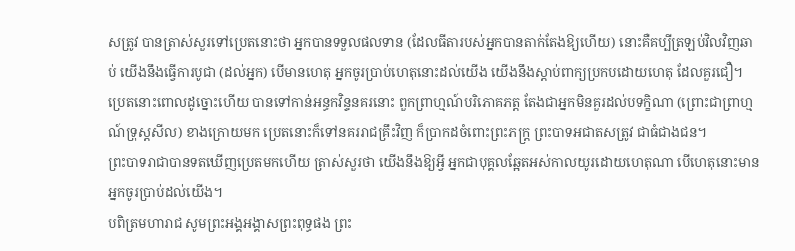សត្រូវ បានត្រាស់សួរទៅប្រេតនោះថា អ្នកបានទទួលផលទាន (ដែលធីតារបស់អ្នកបានតាក់តែងឱ្យហើយ) នោះគឺគប្បីត្រឡប់វិលវិញឆាប់ យើងនឹងធ្វើការបូជា (ដល់អ្នក) បើមានហេតុ អ្នកចូរប្រាប់ហេតុនោះដល់យើង យើងនឹងស្តាប់ពាក្យប្រកបដោយហេតុ ដែលគួរជឿ។
ប្រេតនោះពោលដូច្នោះហើយ បានទៅកាន់អន្ធកវិន្ទនគរនោះ ពួកព្រាហ្មណ៍បរិភោគភត្ត តែងជាអ្នកមិនគួរដល់បទក្ខិណា (ព្រោះជាព្រាហ្មណ៍ទ្រុស្តសីល) ខាងក្រោយមក ប្រេតនោះក៏ទៅនគររាជគ្រឹះវិញ ក៏ប្រាកដចំពោះព្រះភក្រ្ត ព្រះបាទអជាតសត្រូវ ជាធំជាងជន។
ព្រះបាទរាជាបានទតឃើញប្រេតមកហើយ ត្រាស់សួរថា យើងនឹងឱ្យអ្វី អ្នកជាបុគ្គលឆ្អែតអស់កាលយូរដោយហេតុណា បើហេតុនោះមាន អ្នកចូរប្រាប់ដល់យើង។
បពិត្រមហារាជ សូមព្រះអង្គអង្គាសព្រះពុទ្ធផង ព្រះ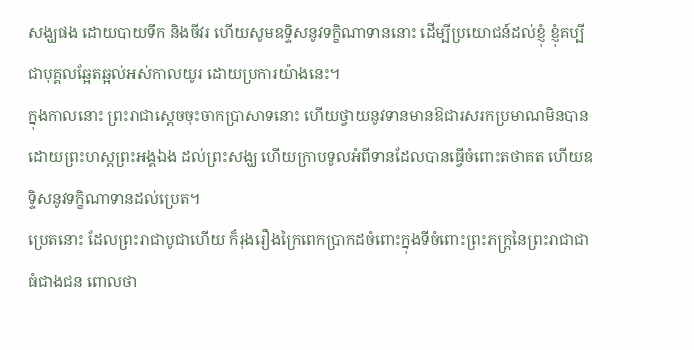សង្ឃផង ដោយបាយទឹក និងចីវរ ហើយសូមឧទ្ទិសនូវទក្ខិណាទាននោះ ដើម្បីប្រយោជន៍ដល់ខ្ញុំ ខ្ញុំគប្បីជាបុគ្គលឆ្អែតឆ្អល់អស់កាលយូរ ដោយប្រការយ៉ាងនេះ។
ក្នុងកាលនោះ ព្រះរាជាស្តេចចុះចាកប្រាសាទនោះ ហើយថ្វាយនូវទានមានឱជារសរកប្រមាណមិនបាន ដោយព្រះហស្តព្រះអង្គឯង ដល់ព្រះសង្ឃ ហើយក្រាបទូលអំពីទានដែលបានធ្វើចំពោះតថាគត ហើយឧទ្ទិសនូវទក្ខិណាទានដល់ប្រេត។
ប្រេតនោះ ដែលព្រះរាជាបូជាហើយ ក៏រុងរឿងក្រៃពេកប្រាកដចំពោះក្នុងទីចំពោះព្រះភក្រ្តនៃព្រះរាជាជាធំជាងជន ពោលថា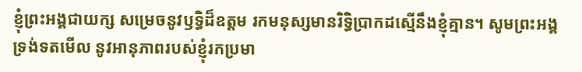ខ្ញុំព្រះអង្គជាយក្ស សម្រេចនូវឫទ្ធិដ៏ឧត្តម រកមនុស្សមានរិទ្ធិប្រាកដស្មើនឹងខ្ញុំគ្មាន។ សូមព្រះអង្គទ្រង់ទតមើល នូវអានុភាពរបស់ខ្ញុំរកប្រមា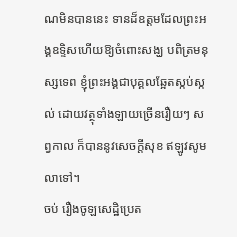ណមិនបាននេះ ទានដ៏ឧត្តមដែលព្រះអង្គឧទ្ទិសហើយឱ្យចំពោះសង្ឃ បពិត្រមនុស្សទេព ខ្ញុំព្រះអង្គជាបុគ្គលឆ្អែតស្កប់ស្កល់ ដោយវត្ថុទាំងឡាយច្រើនរឿយៗ សព្វកាល ក៏បាននូវសេចក្តីសុខ ឥឡូវសូមលាទៅ។
ចប់ រឿងចូឡសេដ្ឋិប្រេត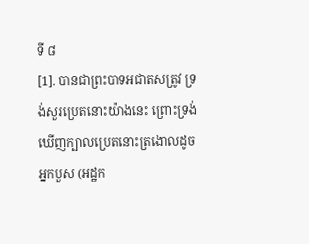ទី ៨
[1]. បានជាព្រះបាទអជាតសត្រូវ ទ្រង់សួរប្រេតនោះយ៉ាងនេះ ព្រោះទ្រង់ឃើញក្បាលប្រេតនោះត្រងោលដូចអ្នកបួស (អដ្ឋក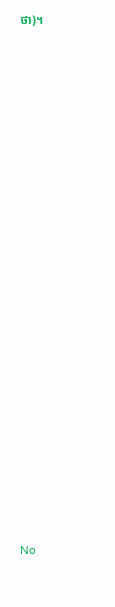ថា)។

























No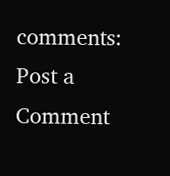comments:
Post a Comment